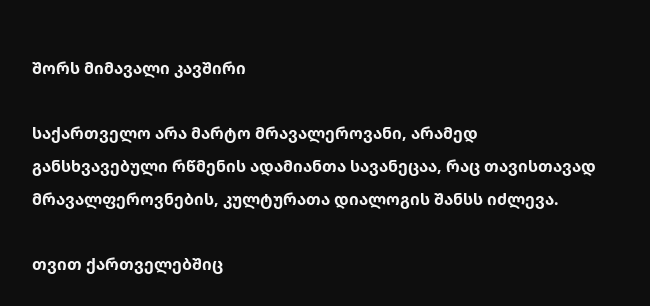შორს მიმავალი კავშირი

საქართველო არა მარტო მრავალეროვანი, არამედ განსხვავებული რწმენის ადამიანთა სავანეცაა, რაც თავისთავად მრავალფეროვნების, კულტურათა დიალოგის შანსს იძლევა.

თვით ქართველებშიც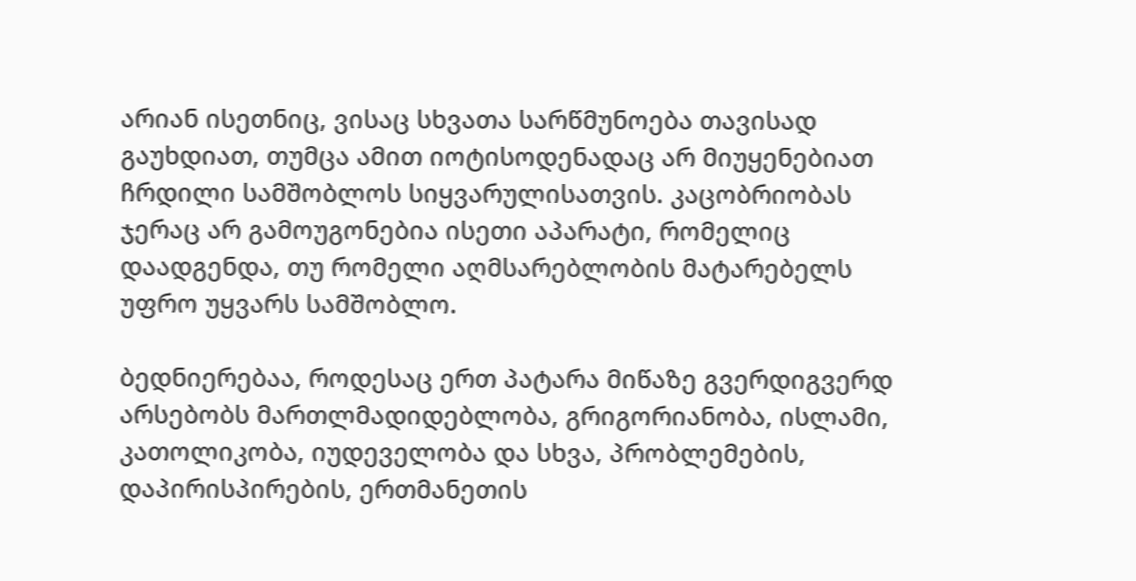არიან ისეთნიც, ვისაც სხვათა სარწმუნოება თავისად გაუხდიათ, თუმცა ამით იოტისოდენადაც არ მიუყენებიათ ჩრდილი სამშობლოს სიყვარულისათვის. კაცობრიობას ჯერაც არ გამოუგონებია ისეთი აპარატი, რომელიც დაადგენდა, თუ რომელი აღმსარებლობის მატარებელს უფრო უყვარს სამშობლო.

ბედნიერებაა, როდესაც ერთ პატარა მიწაზე გვერდიგვერდ არსებობს მართლმადიდებლობა, გრიგორიანობა, ისლამი, კათოლიკობა, იუდეველობა და სხვა, პრობლემების, დაპირისპირების, ერთმანეთის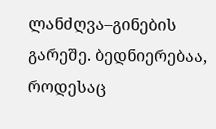ლანძღვა–გინების გარეშე. ბედნიერებაა, როდესაც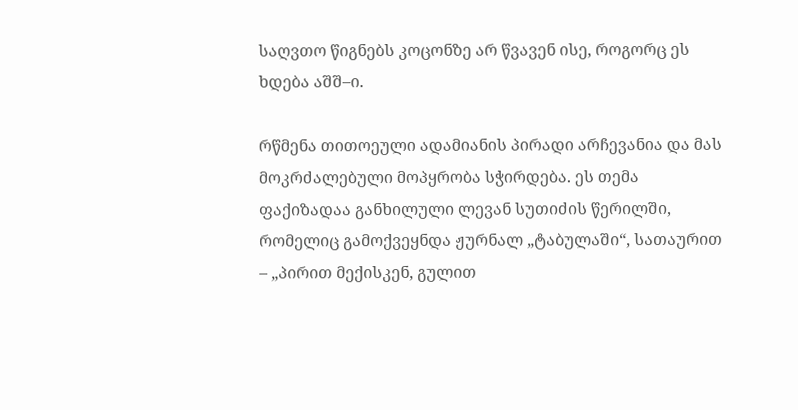საღვთო წიგნებს კოცონზე არ წვავენ ისე, როგორც ეს ხდება აშშ–ი.

რწმენა თითოეული ადამიანის პირადი არჩევანია და მას მოკრძალებული მოპყრობა სჭირდება. ეს თემა ფაქიზადაა განხილული ლევან სუთიძის წერილში, რომელიც გამოქვეყნდა ჟურნალ „ტაბულაში“, სათაურით – „პირით მექისკენ, გულით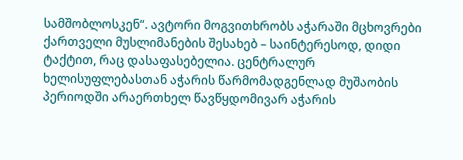სამშობლოსკენ“. ავტორი მოგვითხრობს აჭარაში მცხოვრები ქართველი მუსლიმანების შესახებ – საინტერესოდ, დიდი ტაქტით, რაც დასაფასებელია. ცენტრალურ ხელისუფლებასთან აჭარის წარმომადგენლად მუშაობის პერიოდში არაერთხელ წავწყდომივარ აჭარის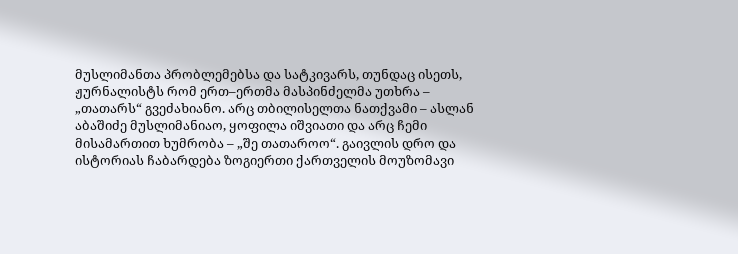მუსლიმანთა პრობლემებსა და სატკივარს, თუნდაც ისეთს, ჟურნალისტს რომ ერთ–ერთმა მასპინძელმა უთხრა – „თათარს“ გვეძახიანო. არც თბილისელთა ნათქვამი – ასლან აბაშიძე მუსლიმანიაო, ყოფილა იშვიათი და არც ჩემი მისამართით ხუმრობა – „შე თათაროო“. გაივლის დრო და ისტორიას ჩაბარდება ზოგიერთი ქართველის მოუზომავი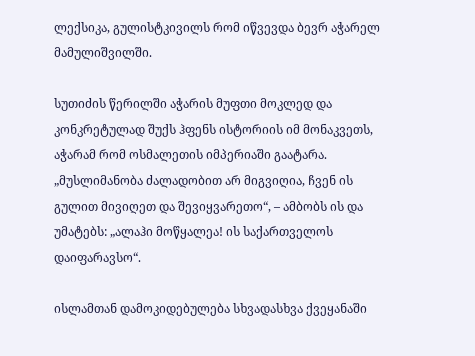ლექსიკა, გულისტკივილს რომ იწვევდა ბევრ აჭარელ მამულიშვილში.

სუთიძის წერილში აჭარის მუფთი მოკლედ და კონკრეტულად შუქს ჰფენს ისტორიის იმ მონაკვეთს, აჭარამ რომ ოსმალეთის იმპერიაში გაატარა. „მუსლიმანობა ძალადობით არ მიგვიღია, ჩვენ ის გულით მივიღეთ და შევიყვარეთო“, – ამბობს ის და უმატებს: „ალაჰი მოწყალეა! ის საქართველოს დაიფარავსო“.

ისლამთან დამოკიდებულება სხვადასხვა ქვეყანაში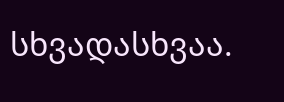სხვადასხვაა.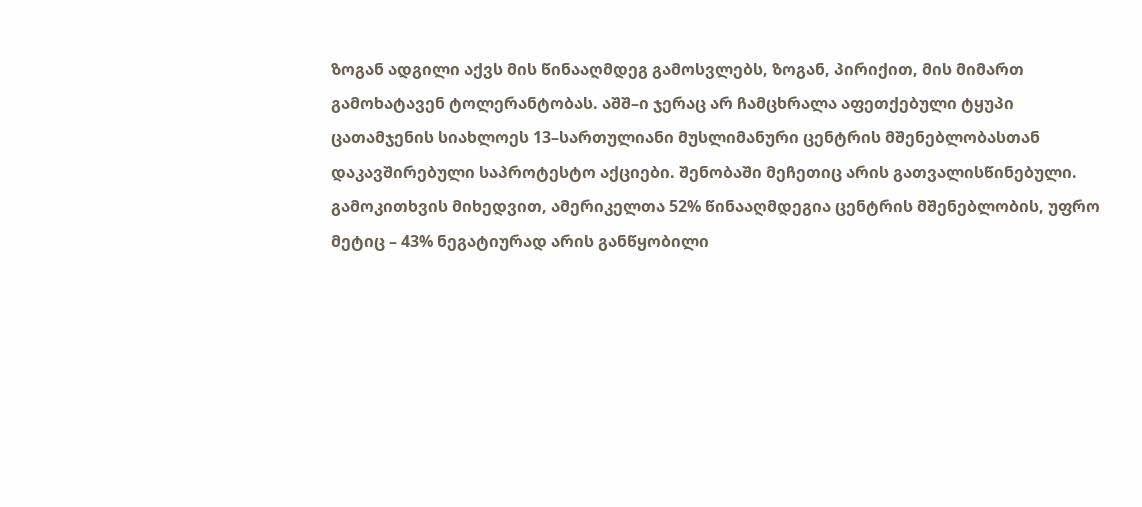ზოგან ადგილი აქვს მის წინააღმდეგ გამოსვლებს, ზოგან, პირიქით, მის მიმართ გამოხატავენ ტოლერანტობას. აშშ–ი ჯერაც არ ჩამცხრალა აფეთქებული ტყუპი ცათამჯენის სიახლოეს 13–სართულიანი მუსლიმანური ცენტრის მშენებლობასთან დაკავშირებული საპროტესტო აქციები. შენობაში მეჩეთიც არის გათვალისწინებული. გამოკითხვის მიხედვით, ამერიკელთა 52% წინააღმდეგია ცენტრის მშენებლობის, უფრო მეტიც – 43% ნეგატიურად არის განწყობილი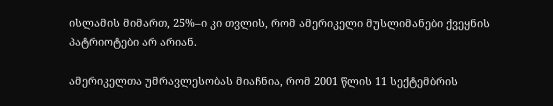ისლამის მიმართ, 25%–ი კი თვლის, რომ ამერიკელი მუსლიმანები ქვეყნის პატრიოტები არ არიან.

ამერიკელთა უმრავლესობას მიაჩნია, რომ 2001 წლის 11 სექტემბრის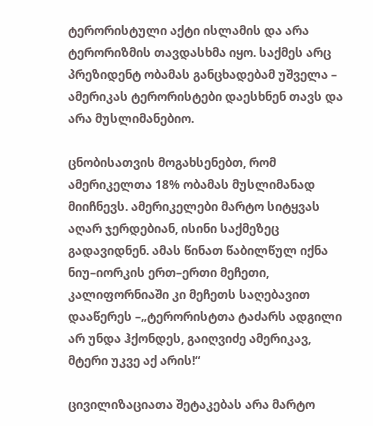ტერორისტული აქტი ისლამის და არა ტერორიზმის თავდასხმა იყო. საქმეს არც პრეზიდენტ ობამას განცხადებამ უშველა – ამერიკას ტერორისტები დაესხნენ თავს და არა მუსლიმანებიო.

ცნობისათვის მოგახსენებთ, რომ ამერიკელთა 18% ობამას მუსლიმანად მიიჩნევს. ამერიკელები მარტო სიტყვას აღარ ჯერდებიან, ისინი საქმეზეც გადავიდნენ. ამას წინათ წაბილწულ იქნა ნიუ–იორკის ერთ–ერთი მეჩეთი, კალიფორნიაში კი მეჩეთს საღებავით დააწერეს –„ტერორისტთა ტაძარს ადგილი არ უნდა ჰქონდეს, გაიღვიძე ამერიკავ, მტერი უკვე აქ არის!“

ცივილიზაციათა შეტაკებას არა მარტო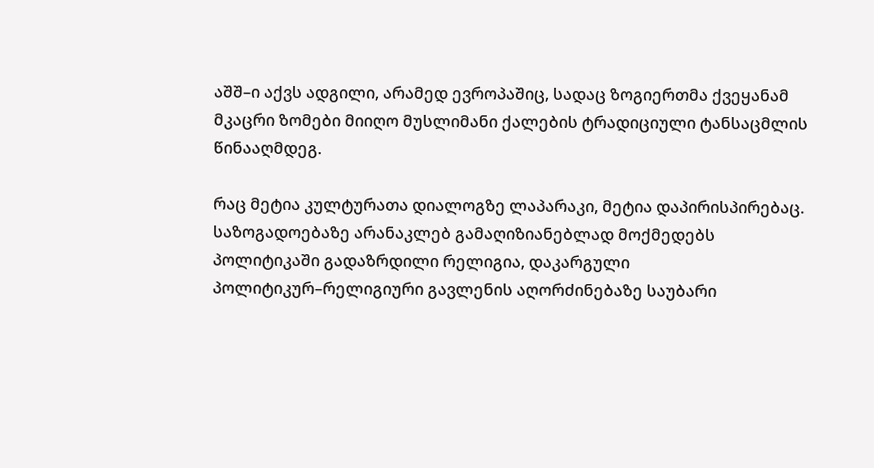აშშ–ი აქვს ადგილი, არამედ ევროპაშიც, სადაც ზოგიერთმა ქვეყანამ მკაცრი ზომები მიიღო მუსლიმანი ქალების ტრადიციული ტანსაცმლის წინააღმდეგ.

რაც მეტია კულტურათა დიალოგზე ლაპარაკი, მეტია დაპირისპირებაც. საზოგადოებაზე არანაკლებ გამაღიზიანებლად მოქმედებს პოლიტიკაში გადაზრდილი რელიგია, დაკარგული პოლიტიკურ–რელიგიური გავლენის აღორძინებაზე საუბარი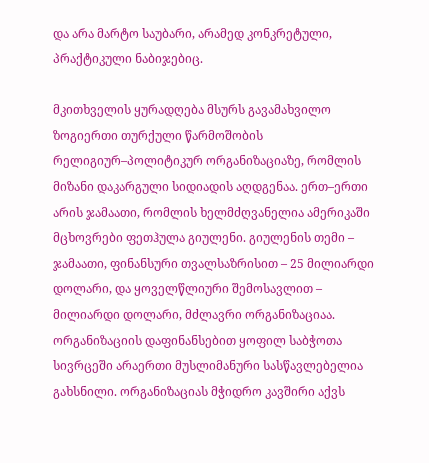და არა მარტო საუბარი, არამედ კონკრეტული, პრაქტიკული ნაბიჯებიც.

მკითხველის ყურადღება მსურს გავამახვილო ზოგიერთი თურქული წარმოშობის რელიგიურ–პოლიტიკურ ორგანიზაციაზე, რომლის მიზანი დაკარგული სიდიადის აღდგენაა. ერთ–ერთი არის ჯამაათი, რომლის ხელმძღვანელია ამერიკაში მცხოვრები ფეთჰულა გიულენი. გიულენის თემი – ჯამაათი, ფინანსური თვალსაზრისით – 25 მილიარდი დოლარი, და ყოველწლიური შემოსავლით – მილიარდი დოლარი, მძლავრი ორგანიზაციაა. ორგანიზაციის დაფინანსებით ყოფილ საბჭოთა სივრცეში არაერთი მუსლიმანური სასწავლებელია გახსნილი. ორგანიზაციას მჭიდრო კავშირი აქვს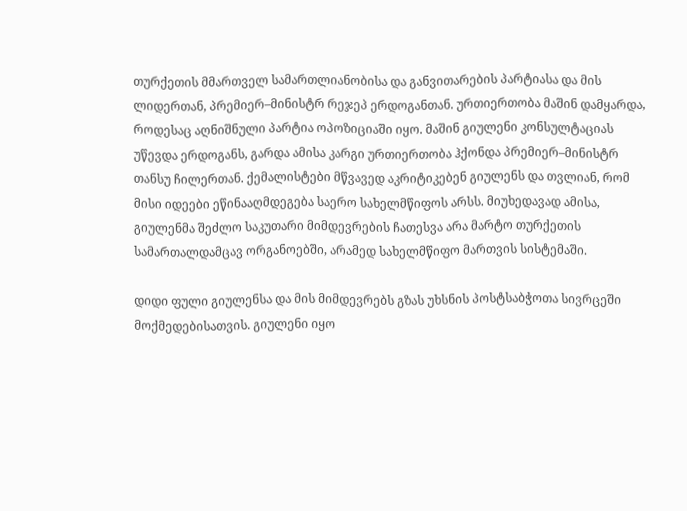თურქეთის მმართველ სამართლიანობისა და განვითარების პარტიასა და მის ლიდერთან, პრემიერ–მინისტრ რეჯეპ ერდოგანთან. ურთიერთობა მაშინ დამყარდა, როდესაც აღნიშნული პარტია ოპოზიციაში იყო. მაშინ გიულენი კონსულტაციას უწევდა ერდოგანს, გარდა ამისა კარგი ურთიერთობა ჰქონდა პრემიერ–მინისტრ თანსუ ჩილერთან. ქემალისტები მწვავედ აკრიტიკებენ გიულენს და თვლიან, რომ მისი იდეები ეწინააღმდეგება საერო სახელმწიფოს არსს. მიუხედავად ამისა, გიულენმა შეძლო საკუთარი მიმდევრების ჩათესვა არა მარტო თურქეთის სამართალდამცავ ორგანოებში, არამედ სახელმწიფო მართვის სისტემაში.

დიდი ფული გიულენსა და მის მიმდევრებს გზას უხსნის პოსტსაბჭოთა სივრცეში მოქმედებისათვის. გიულენი იყო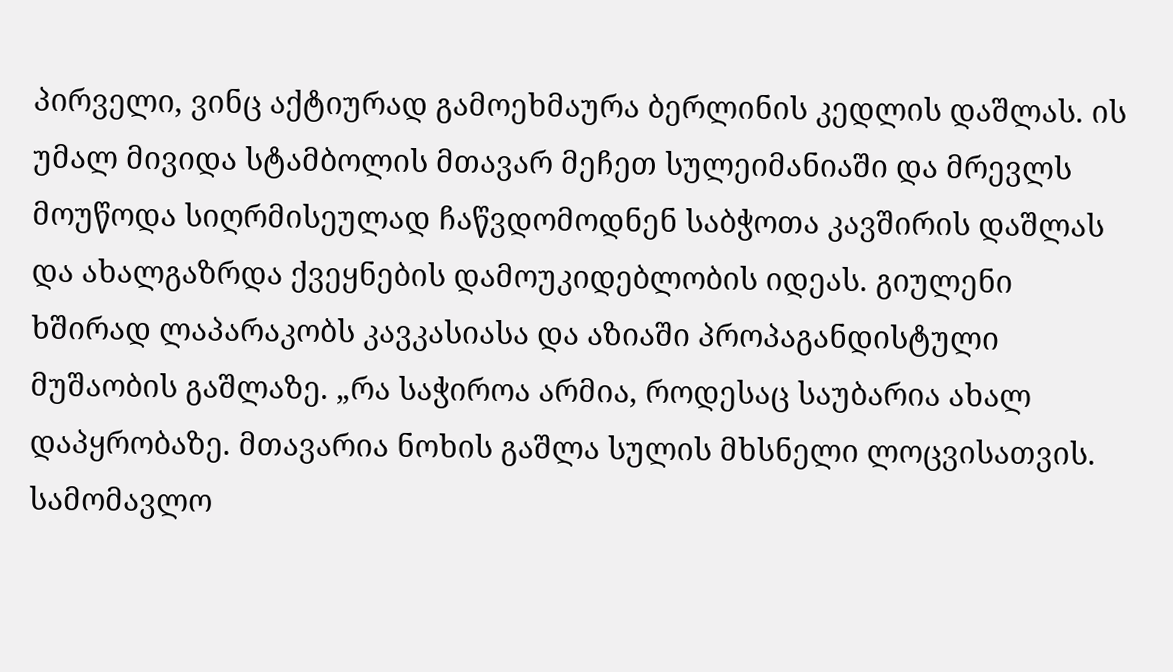პირველი, ვინც აქტიურად გამოეხმაურა ბერლინის კედლის დაშლას. ის უმალ მივიდა სტამბოლის მთავარ მეჩეთ სულეიმანიაში და მრევლს მოუწოდა სიღრმისეულად ჩაწვდომოდნენ საბჭოთა კავშირის დაშლას და ახალგაზრდა ქვეყნების დამოუკიდებლობის იდეას. გიულენი ხშირად ლაპარაკობს კავკასიასა და აზიაში პროპაგანდისტული მუშაობის გაშლაზე. „რა საჭიროა არმია, როდესაც საუბარია ახალ დაპყრობაზე. მთავარია ნოხის გაშლა სულის მხსნელი ლოცვისათვის. სამომავლო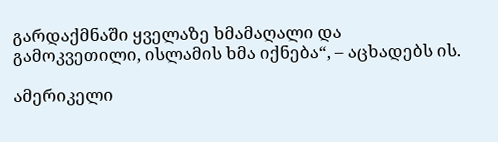გარდაქმნაში ყველაზე ხმამაღალი და გამოკვეთილი, ისლამის ხმა იქნება“, – აცხადებს ის.

ამერიკელი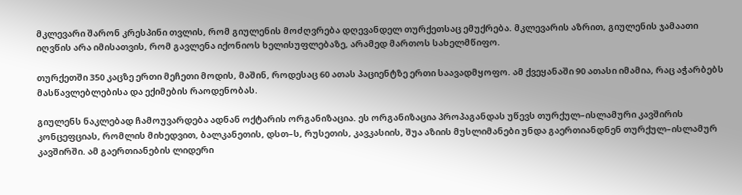მკლევარი შარონ კრესპინი თვლის, რომ გიულენის მოძღვრება დღევანდელ თურქეთსაც ემუქრება. მკლევარის აზრით, გიულენის ჯამაათი იღვწის არა იმისათვის, რომ გავლენა იქონიოს ხელისუფლებაზე, არამედ მართოს სახელმწიფო.

თურქეთში 350 კაცზე ერთი მეჩეთი მოდის, მაშინ, როდესაც 60 ათას პაციენტზე ერთი საავადმყოფო. ამ ქვეყანაში 90 ათასი იმამია, რაც აჭარბებს მასწავლებლებისა და ექიმების რაოდენობას.

გიულენს ნაკლებად ჩამოუვარდება ადნან ოქტარის ორგანიზაცია. ეს ორგანიზაცია პროპაგანდას უწევს თურქულ–ისლამური კავშირის კონცეფციას, რომლის მიხედვით, ბალკანეთის, დსთ–ს, რუსეთის, კავკასიის, შუა აზიის მუსლიმანები უნდა გაერთიანდნენ თურქულ–ისლამურ კავშირში. ამ გაერთიანების ლიდერი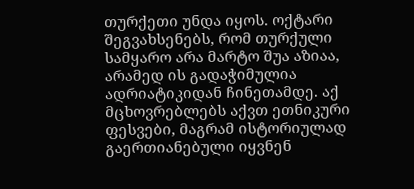თურქეთი უნდა იყოს. ოქტარი შეგვახსენებს, რომ თურქული სამყარო არა მარტო შუა აზიაა, არამედ ის გადაჭიმულია ადრიატიკიდან ჩინეთამდე. აქ მცხოვრებლებს აქვთ ეთნიკური ფესვები, მაგრამ ისტორიულად გაერთიანებული იყვნენ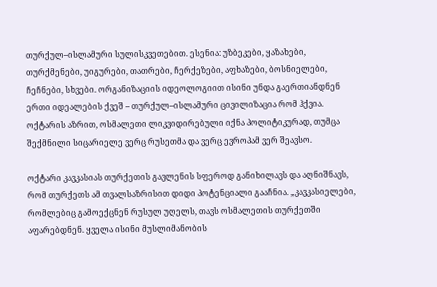თურქულ–ისლამური სულისკვეთებით. ესენია: უზბეკები, ყაზახები, თურქმენები, უიგურები, თათრები, ჩერქეზები, აფხაზები, ბოსნიელები, ჩეჩნები, სხვები. ორგანიზაციის იდეოლოგიით ისინი უნდა გაერთიანდნენ ერთი იდეალების ქვეშ – თურქულ–ისლამური ცივილიზაცია რომ ჰქვია. ოქტარის აზრით, ოსმალეთი ლიკვიდირებული იქნა პოლიტიკურად, თუმცა შექმნილი სიცარიელე ვერც რუსეთმა და ვერც ევროპამ ვერ შეავსო.

ოქტარი კავკასიას თურქეთის გავლენის სფეროდ განიხილავს და აღნიშნავს, რომ თურქეთს ამ თვალსაზრისით დიდი პოტენციალი გააჩნია. „კავკასიელები, რომლებიც გამოექცნენ რუსულ უღელს, თავს ოსმალეთის თურქეთში აფარებდნენ. ყველა ისინი მუსლიმანობის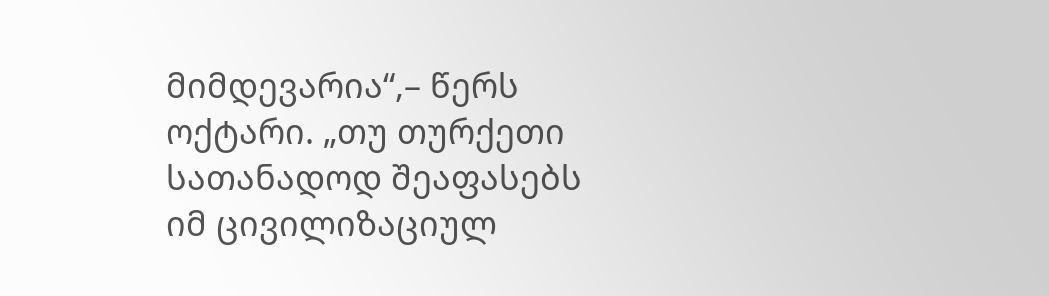მიმდევარია“,– წერს ოქტარი. „თუ თურქეთი სათანადოდ შეაფასებს იმ ცივილიზაციულ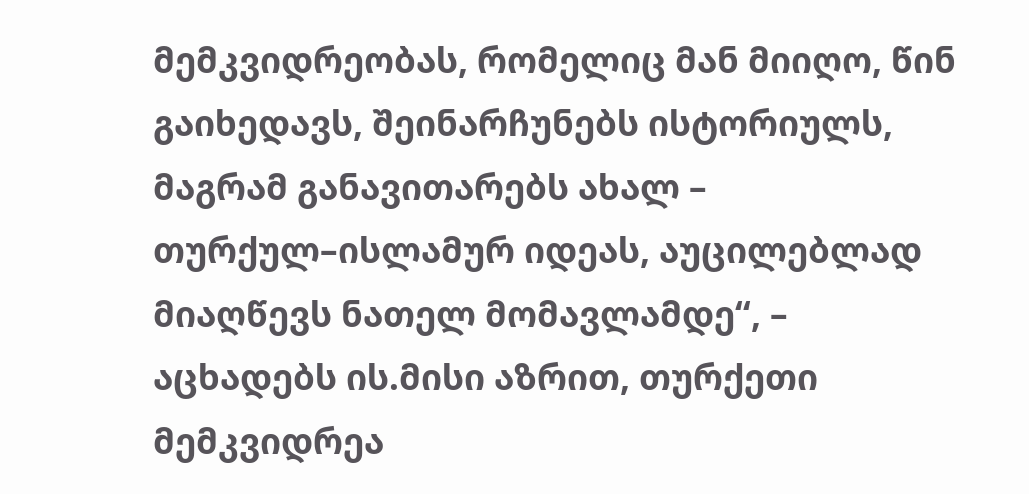მემკვიდრეობას, რომელიც მან მიიღო, წინ გაიხედავს, შეინარჩუნებს ისტორიულს, მაგრამ განავითარებს ახალ – თურქულ–ისლამურ იდეას, აუცილებლად მიაღწევს ნათელ მომავლამდე“, – აცხადებს ის.მისი აზრით, თურქეთი მემკვიდრეა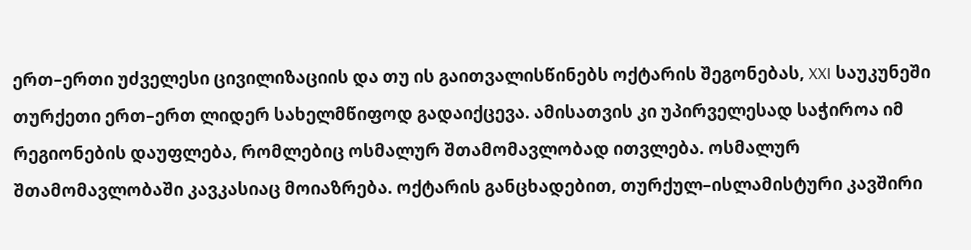ერთ–ერთი უძველესი ცივილიზაციის და თუ ის გაითვალისწინებს ოქტარის შეგონებას, XXI საუკუნეში თურქეთი ერთ–ერთ ლიდერ სახელმწიფოდ გადაიქცევა. ამისათვის კი უპირველესად საჭიროა იმ რეგიონების დაუფლება, რომლებიც ოსმალურ შთამომავლობად ითვლება. ოსმალურ შთამომავლობაში კავკასიაც მოიაზრება. ოქტარის განცხადებით, თურქულ–ისლამისტური კავშირი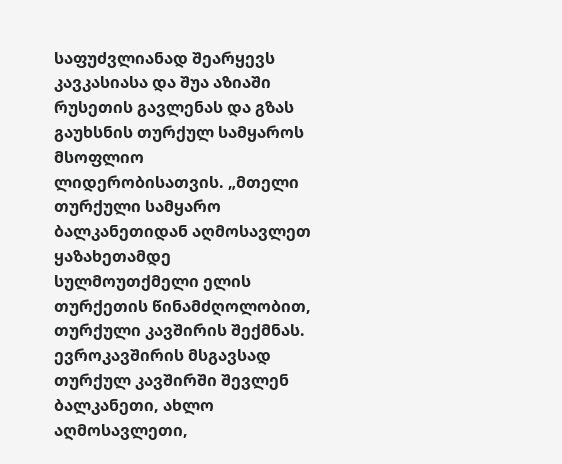საფუძვლიანად შეარყევს კავკასიასა და შუა აზიაში რუსეთის გავლენას და გზას გაუხსნის თურქულ სამყაროს მსოფლიო ლიდერობისათვის. „მთელი თურქული სამყარო ბალკანეთიდან აღმოსავლეთ ყაზახეთამდე სულმოუთქმელი ელის თურქეთის წინამძღოლობით, თურქული კავშირის შექმნას. ევროკავშირის მსგავსად თურქულ კავშირში შევლენ ბალკანეთი, ახლო აღმოსავლეთი,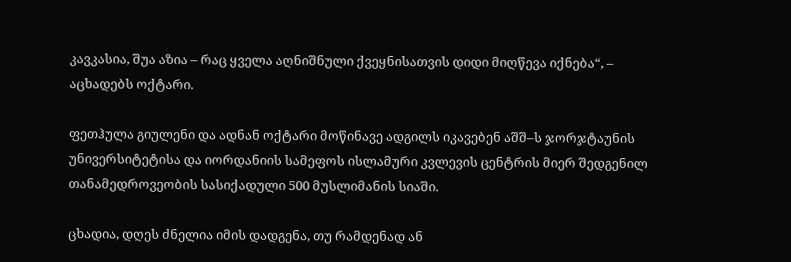კავკასია, შუა აზია – რაც ყველა აღნიშნული ქვეყნისათვის დიდი მიღწევა იქნება“, – აცხადებს ოქტარი.

ფეთჰულა გიულენი და ადნან ოქტარი მოწინავე ადგილს იკავებენ აშშ–ს ჯორჯტაუნის უნივერსიტეტისა და იორდანიის სამეფოს ისლამური კვლევის ცენტრის მიერ შედგენილ თანამედროვეობის სასიქადული 500 მუსლიმანის სიაში.

ცხადია, დღეს ძნელია იმის დადგენა, თუ რამდენად ან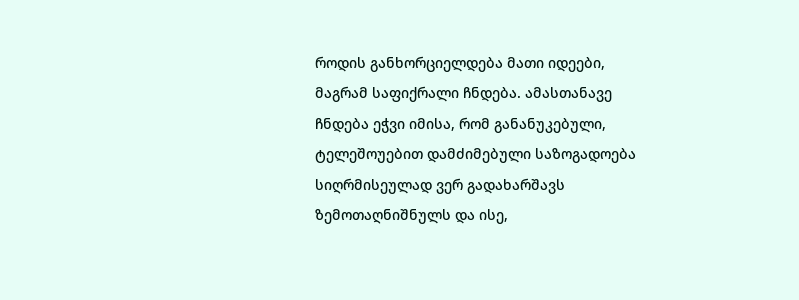როდის განხორციელდება მათი იდეები, მაგრამ საფიქრალი ჩნდება. ამასთანავე ჩნდება ეჭვი იმისა, რომ განანუკებული, ტელეშოუებით დამძიმებული საზოგადოება სიღრმისეულად ვერ გადახარშავს ზემოთაღნიშნულს და ისე,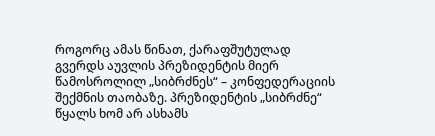როგორც ამას წინათ, ქარაფშუტულად გვერდს აუვლის პრეზიდენტის მიერ წამოსროლილ „სიბრძნეს“ – კონფედერაციის შექმნის თაობაზე. პრეზიდენტის „სიბრძნე“ წყალს ხომ არ ასხამს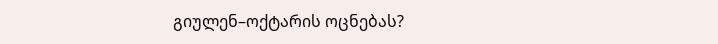გიულენ–ოქტარის ოცნებას?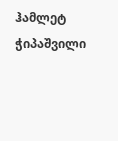ჰამლეტ ჭიპაშვილი